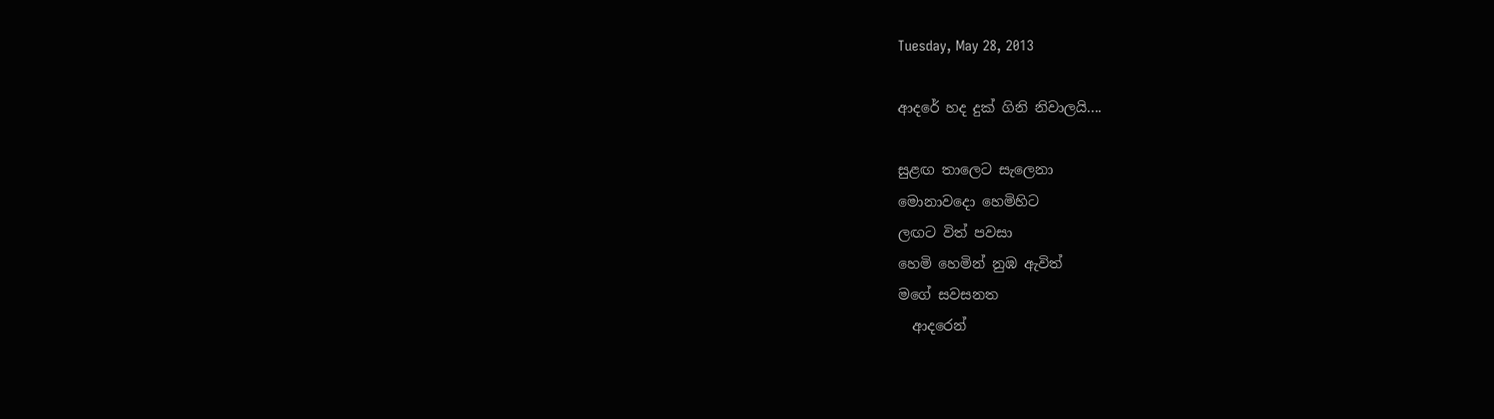Tuesday, May 28, 2013

ආදරේ හද දුක් ගිනි නිවාලයි....

සුළඟ තාලෙට සැලෙනා
මොනාවදො හෙමිහිට
ලඟට විත් පවසා
හෙමි හෙමින් නුඹ ඇවිත්
මගේ සවසනත
  ආදරෙන්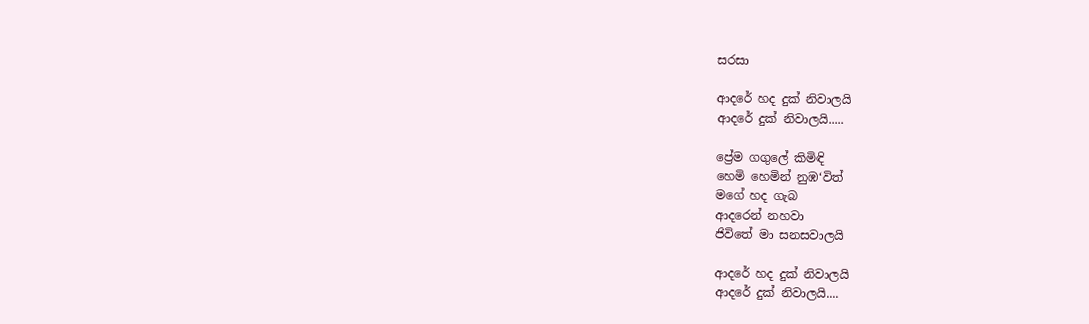සරසා

ආදරේ හද දුක් නිවාලයි
ආදරේ දුක් නිවාලයි.....

ප්‍රේම ගගුලේ කිමිඳි
හෙමි හෙමින් නුඹ‘විත්
මගේ හද ගැබ
ආදරෙන් නහවා
ජිවිතේ මා සනසවාලයි

ආදරේ හද දුක් නිවාලයි
ආදරේ දුක් නිවාලයි....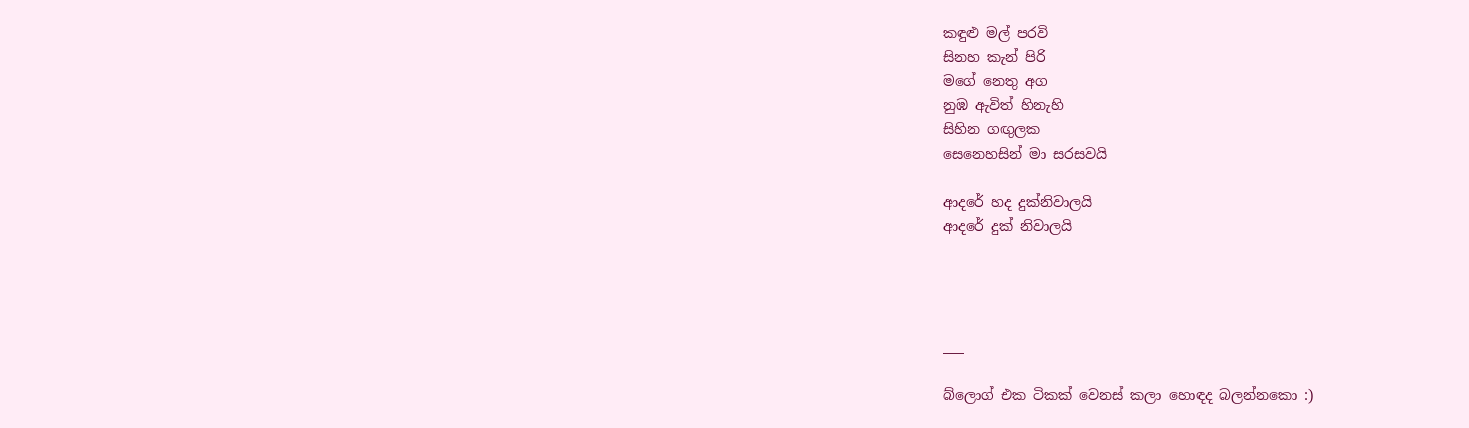කඳුළු මල් පරවි
සිනහ කැන් පිරි
මගේ නෙතු අග
නුඹ ඇවිත් හිනැහි
සිහින ගඟුලක
සෙනෙහසින් මා සරසවයි

ආදරේ හද දුක්නිවාලයි
ආදරේ දුක් නිවාලයි




___

බ්ලොග් එක ටිකක් වෙනස් කලා හොඳද බලන්නකො :)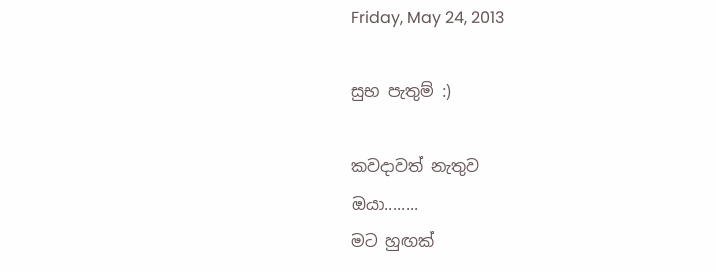Friday, May 24, 2013

සුභ පැතුම් :)

කවදාවත් නැතුව
ඔයා........
මට හුඟක්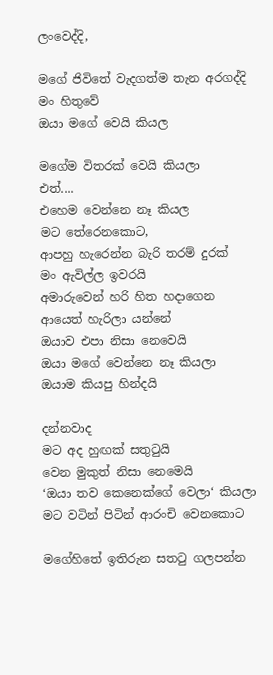ලංවෙද්දි,

මගේ ජිවිතේ වැදගත්ම තැන අරගද්දි
මං හිතුවේ
ඔයා මගේ වෙයි කියල

මගේම විතරක් වෙයි කියලා
එත්....
එහෙම වෙන්නෙ නෑ කියල
මට තේරෙනකොට,
ආපහු හැරෙන්න බැරි තරම් දුරක්
මං ඇවිල්ල ඉවරයි
අමාරුවෙන් හරි හිත හදාගෙන
ආයෙත් හැරිලා යන්නේ
ඔයාව එපා නිසා නෙවෙයි
ඔයා මගේ වෙන්නෙ නෑ කියලා
ඔයාම කියපු හින්දයි

දන්නවාද
මට අද හුඟක් සතුටුයි
වෙන මුකුත් නිසා නෙමෙයි
‘ඔයා තව කෙනෙක්ගේ වෙලා‘ කියලා
මට වටින් පිටින් ආරංචි වෙනකොට

මගේහිතේ ඉතිරුන සතටු ගලපන්න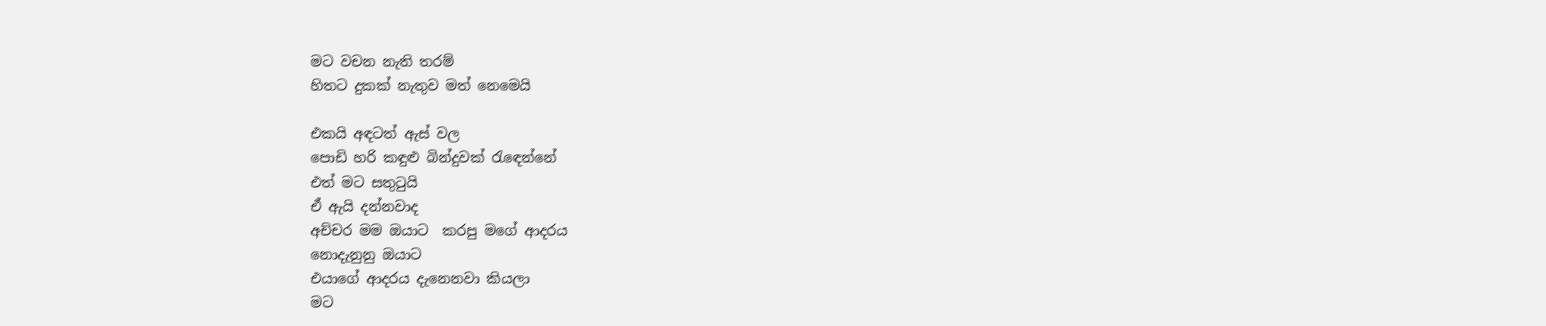මට වචන නැති තරම්
හිතට දුකක් නැතුව මත් නෙමෙයි

එකයි අඳටත් ඇස් වල
පොඩි හරි කඳුළු බින්දුවක් රැඳෙන්නේ
එත් මට සතුටුයි
ඒ ඇයි දන්නවාද
අච්චර මම ඔයාට  කරපු මගේ ආදරය
නොදැනුනු ඔයාට
එයාගේ ආදරය දැනෙනවා කියලා
මට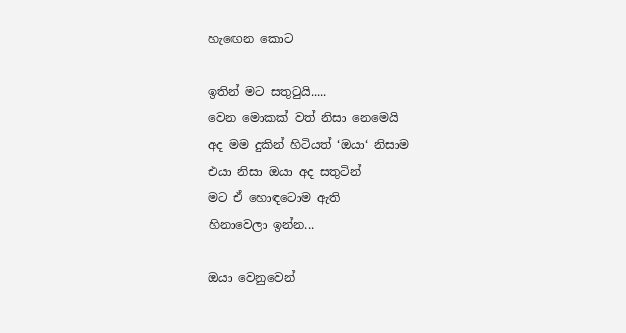හැඟෙන කොට

ඉතින් මට සතුටුයි.....
වෙන මොකක් වත් නිසා නෙමෙයි
අද මම දුකින් හිටියත් ‘ඔයා‘ නිසාම
එයා නිසා ඔයා අද සතුටින්
මට ඒ හොඳටොම ඇති
හිනාවෙලා ඉන්න...

ඔයා වෙනුවෙන්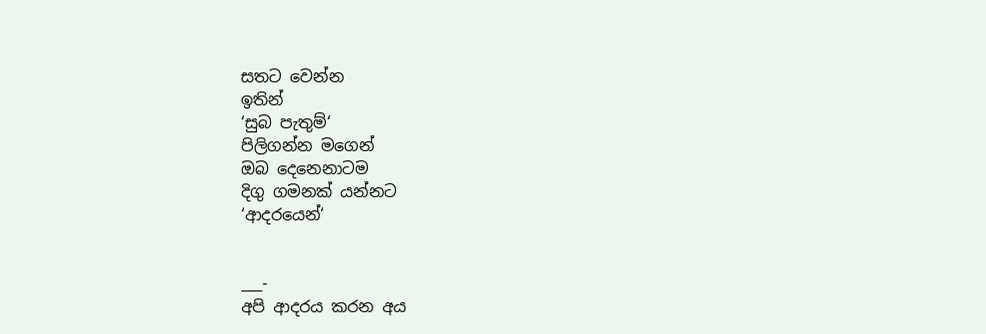සතට වෙන්න
ඉතින්
‘සුබ පැතුම්‘
පිලිගන්න මගෙන්
ඔබ දෙනෙනාටම
දිගු ගමනක් යන්නට
‘ආදරයෙන්‘


___-
අපි ආදරය කරන අය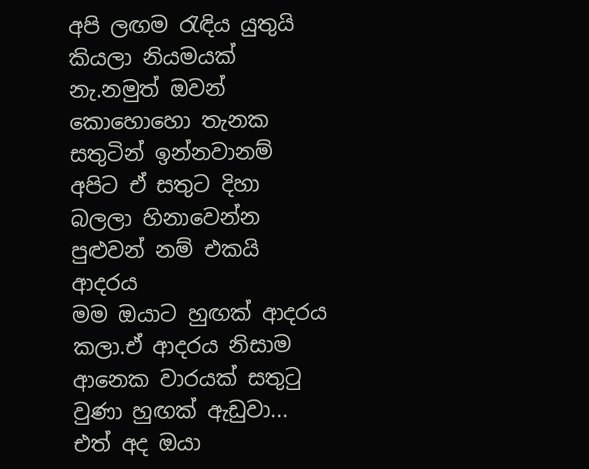අපි ලඟම රැඳිය යුතුයි කියලා නියමයක් නැ.නමුත් ඔවන් කොහොහො තැනක සතුටින් ඉන්නවානම් අපිට ඒ සතුට දිහා බලලා හිනාවෙන්න පුළුවන් නම් එකයි ආදරය
මම ඔයාට හුඟක් ආදරය කලා.ඒ ආදරය නිසාම ආනෙක වාරයක් සතුටු වුණා හුඟක් ඇඩුවා...
එත් අද ඔයා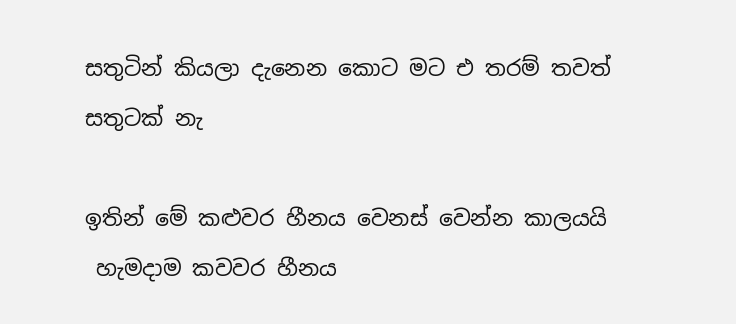සතුටින් කියලා දැනෙන කොට මට එ තරම් තවත් සතුටක් නැ

ඉතින් මේ කළුවර හීනය වෙනස් වෙන්න කාලයයි
 හැමදාම කවවර හීනය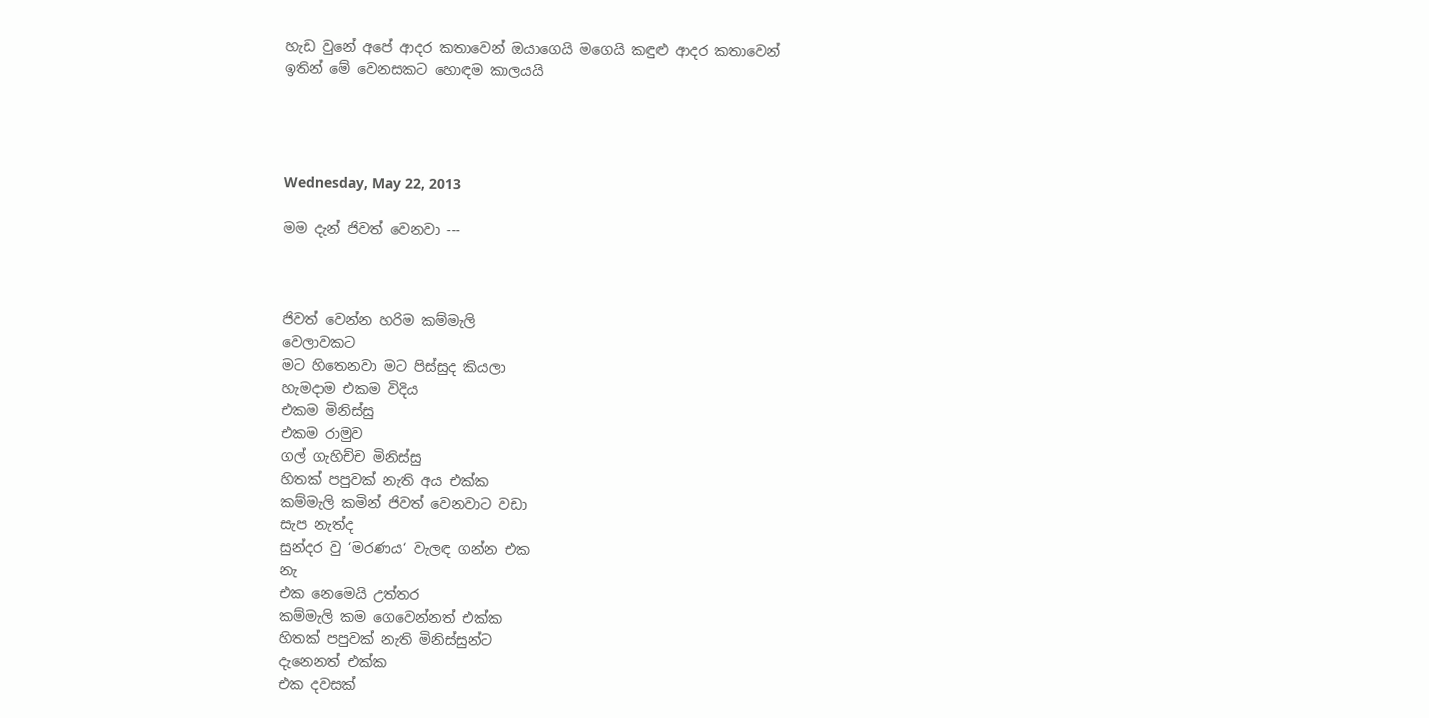හැඩ වුනේ අපේ ආදර කතාවෙන් ඔයාගෙයි මගෙයි කඳුළු ආදර කතාවෙන්
ඉතින් මේ වෙනසකට හොඳම කාලයයි




Wednesday, May 22, 2013

මම දැන් ජිවත් වෙනවා ---



ජිවත් වෙන්න හරිම කම්මැලි
වෙලාවකට
මට හිතෙනවා මට පිස්සුද කියලා
හැමදාම එකම විදිය
එකම මිනිස්සු
එකම රාමුව
ගල් ගැහිච්ච මිනිස්සු
හිතක් පපුවක් නැති අය එක්ක
කම්මැලි කමින් ජිවත් වෙනවාට වඩා
සැප නැත්ද
සුන්දර වු ‘මරණය‘ වැලඳ ගන්න එක
නැ
එක නෙමෙයි උත්තර
කම්මැලි කම ගෙවෙන්නත් එක්ක
හිතක් පපුවක් නැති මිනිස්සුන්ට
දැනෙනත් එක්ක
එක දවසක්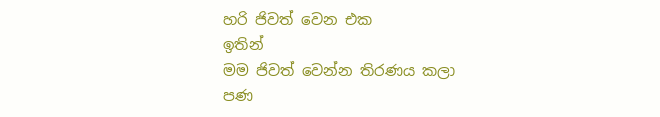හරි ජිවත් වෙන එක
ඉතින්
මම ජිවත් වෙන්න තිරණය කලා
පණ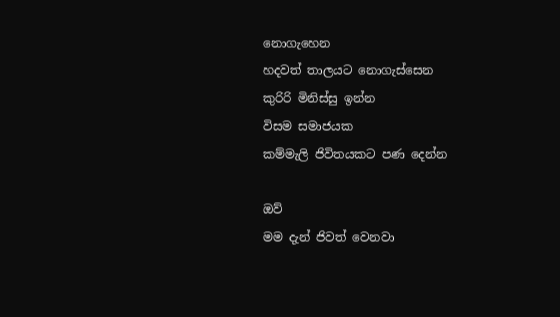නොගැහෙන
හදවත් තාලයට නොගැස්සෙන
කුරිරි මිනිස්සු ඉන්න
විසම සමාජයක
කම්මැලි ජිවිතයකට පණ දෙන්න

ඔව්
මම දැන් ජිවත් වෙනවා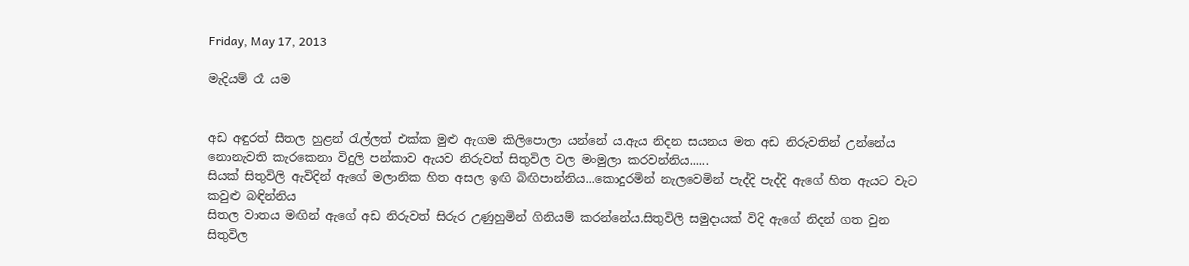Friday, May 17, 2013

මැදියම් රෑ යම


අඩ අඳුරත් සීතල හුළන් රැල්ලත් එක්ක මුළු ඇගම කිලිපොලා යන්නේ ය.ඇය නිදන සයනය මත අඩ නිරුවතින් උන්නේය නොනැවති කැරකෙනා විදුලි පන්කාව ඇයව නිරුවත් සිතුවිල වල මංමුලා කරවන්නිය......
සියක් සිතුවිලි ඇවිදින් ඇගේ මලානික හිත අසල ඉඟි බිඟිපාන්නිය...කොදුරමින් නැලවෙමින් පැද්දි පැද්දි ඇගේ හිත ඇයට වැට කවුළු බඳින්නිය
සිතල වාතය මඟින් ඇගේ අඩ නිරුවත් සිරුර උණුහුමින් ගිනියම් කරන්නේය.සිතුවිලි සමුදායක් විදි ඇගේ නිදන් ගත වුන සිතුවිල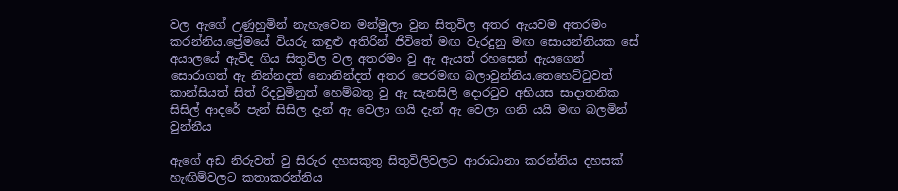වල ඇගේ උණුහුමින් නැහැවෙන මන්මුලා වුන සිතුවිල අතර ඇයවම අතරමං කරන්නිය.ප්‍රේමයේ වියරු කඳුළු අතිරින් ජිවිතේ මඟ වැරදුනු මඟ සොයන්නියක සේ අයාලයේ ඇවිද ගිය සිතුවිල වල අතරමං වු ඇ ඇයත් රහසෙන් ඇයගෙන් සොරාගත් ඇ නින්නදත් නොනින්දත් අතර පෙරමඟ බලාවුන්නිය.තෙහෙට්ටුවත් කාන්සියත් සිත් රිදවුමිනුත් හෙම්බතු වු ඇ සැනසිලි දොරටුව අභියස සාදාතනික සිසිල් ආදරේ පැන් සිසිල දැන් ඇ වෙලා ගයි දැන් ඇ වෙලා ගනි යයි මඟ බලමින් වුන්නීය

ඇගේ අඩ නිරුවත් වු සිරුර දහසකුතු සිතුවිලිවලට ආරාධානා කරන්නිය දහසක් හැඟිම්වලට කතාකරන්නිය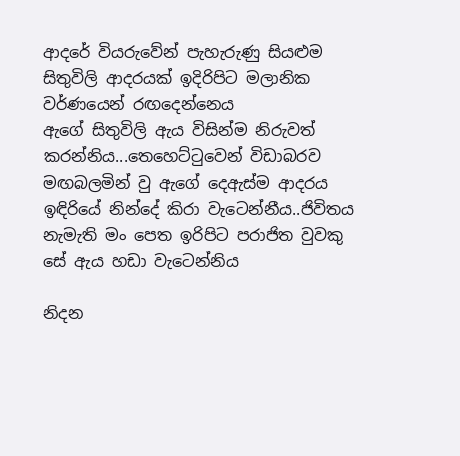ආදරේ වියරුවේන් පැහැරුණු සියළුම සිතුවිලි ආදරයක් ඉදිරිපිට මලානික වර්ණයෙන් රඟදෙන්නෙය
ඇගේ සිතුවිලි ඇය විසින්ම නිරුවත් කරන්නිය...තෙහෙට්ටුවෙන් විඩාබරව මඟබලමින් වු ඇගේ දෙඇස්ම ආදරය ඉඳිරියේ නින්දේ කිරා වැටෙන්නීය..ජිවිතය නැමැති මං පෙත ඉරිපිට පරාජිත වුවකු සේ ඇය හඩා වැටෙන්නිය

නිදන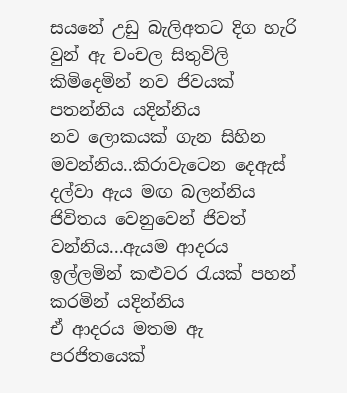සයනේ උඩු බැලිඅතට දිග හැරි වුන් ඇ චංචල සිතුවිලි කිමිදෙමින් නව ජිවයක් පතන්නිය යදින්නිය
නව ලොකයක් ගැන සිහින මවන්නිය..කිරාවැටෙන දෙඇස් දල්වා ඇය මඟ බලන්නිය
ජිවිතය වෙනුවෙන් ජිවත් වන්නිය...ඇයම ආදරය ඉල්ලමින් කළුවර රැයක් පහන් කරමින් යදින්නිය
ඒ ආදරය මතම ඇ පරජිතයෙක්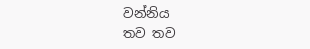වන්නිය
තව තව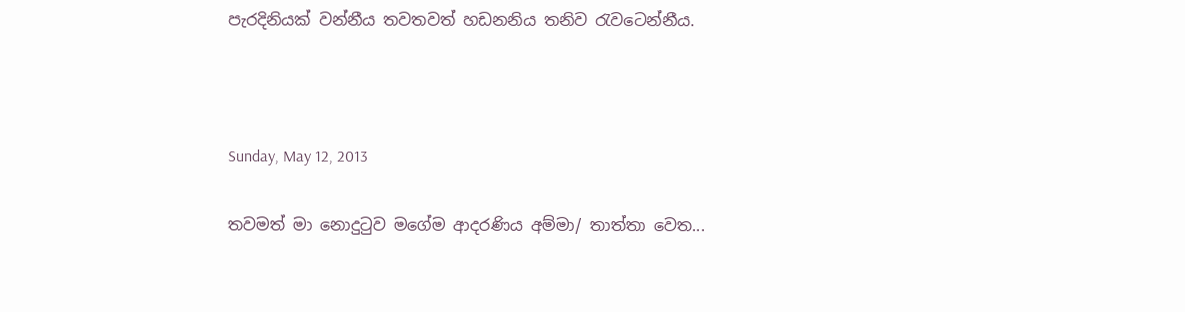පැරදිනියක් වන්නීය තවතවත් හඩනනිය තනිව රැවටෙන්නීය.



Sunday, May 12, 2013

තවමත් මා නොදුටුව මගේම ආදරණිය අම්මා/ තාත්තා වෙත...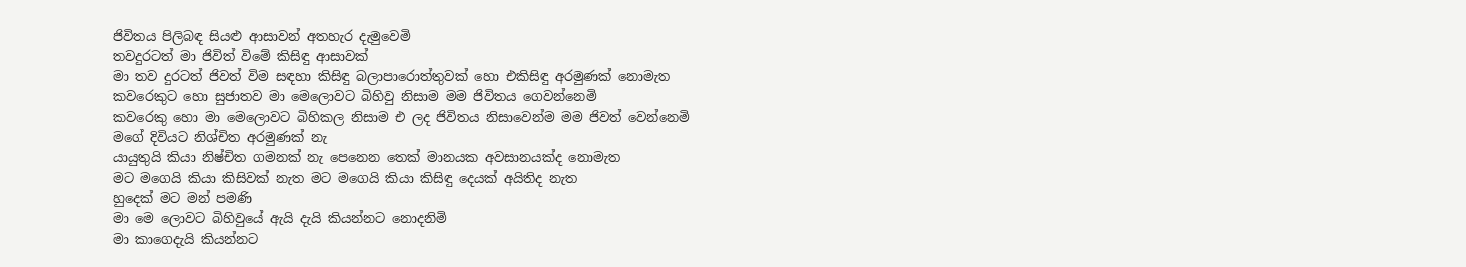ජිවිතය පිලිබඳ සියළු ආසාවන් අතහැර දැමුවෙමි
තවදුරටත් මා ජිවිත් විමේ කිසිඳු ආසාවක්
මා තව දුරටත් ජිවත් විම සඳහා කිසිඳු බලාපාරොත්තුවක් හො එකිසිඳු අරමුණක් නොමැත
කවරෙකුට හො සුජාතව මා මෙලොවට බිහිවු නිසාම මම ජිවිතය ගෙවන්නෙමි
කවරෙකු හො මා මෙලොවට බිහිකල නිසාම එ ලද ජිවිතය නිසාවෙන්ම මම ජිවත් වෙන්නෙමි
මගේ දිවියට නිශ්චිත අරමුණක් නැ
යායුතුයි කියා නිෂ්චිත ගමනක් නැ පෙනෙන තෙක් මානයක අවසානයක්ද නොමැත
මට මගෙයි කියා කිසිවක් නැත මට මගෙයි කියා කිසිඳු දෙයක් අයිතිද නැත
හුදෙක් මට මන් පමණි
මා මෙ ලොවට බිහිවුයේ ඇයි දැයි කියන්නට නොදනිමි
මා කාගෙදැයි කියන්නට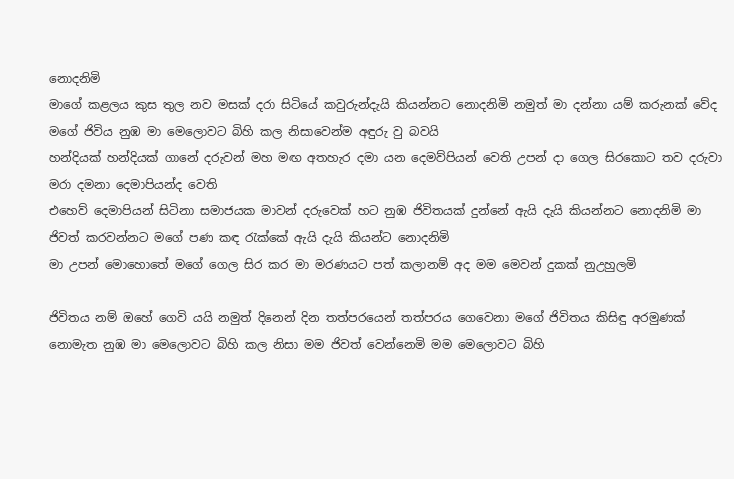නොදනිමි
මාගේ කළලය කුස තුල නව මසක් දරා සිටියේ කවුරුන්දැයි කියන්නට නොදනිමි නමුත් මා දන්නා යම් කරුනක් වේද මගේ ජිවිය නුඹ මා මෙලොවට බිහි කල නිසාවෙන්ම අඳුරු වු බවයි
හන්දියක් හන්දියක් ගානේ දරුවන් මහ මඟ අතහැර දමා යන දෙමව්පියන් වෙති උපන් දා ගෙල සිරකොට තව දරුවා මරා දමනා දෙමාපියන්ද වෙති
එහෙව් දෙමාපියන් සිටිනා සමාජයක මාවන් දරුවෙක් හට නුඹ ජිවිතයක් දුන්නේ ඇයි දැයි කියන්නට නොදනිමි මා ජිවත් කරවන්නට මගේ පණ කඳ රැක්කේ ඇයි දැයි කියන්ට නොදනිමි
මා උපන් මොහොතේ මගේ ගෙල සිර කර මා මරණයට පත් කලානම් අද මම මෙවන් දුකක් නුඋහුලමි

ජිවිතය නම් ඔහේ ගෙවි යයි නමුත් දිනෙන් දින තත්පරයෙන් තත්පරය ගෙවෙනා මගේ ජිවිතය කිසිඳු අරමුණක් නොමැත නුඹ මා මෙලොවට බිහි කල නිසා මම ජිවත් වෙන්නෙමි මම මෙලොවට බිහි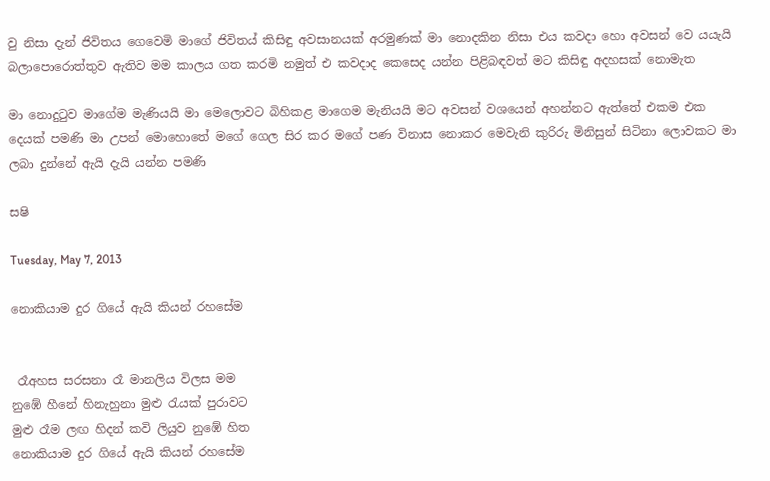වු නිසා දැන් ජිවිතය ගෙවෙමි මාගේ ජිවිතය් කිසිඳු අවසානයක් අරමුණක් මා නොදකින නිසා එය කවදා හො අවසන් වෙ යයැයි බලාපොරොත්තුව ඇතිව මම කාලය ගත කරමි නමුත් එ කවදාද කෙසෙද යන්න පිළිබඳවත් මට කිසිඳු අදහසක් නොමැත

මා නොදුටුව මාගේම මැණියයි මා මෙලොවට බිහිකළ මාගෙම මැනියයි මට අවසන් වශයෙන් අහන්නට ඇත්තේ එකම එක දෙයක් පමණි මා උපන් මොහොතේ මගේ ගෙල සිර කර මගේ පණ විනාස නොකර මෙවැනි කුරිරු මිනිසුන් සිටිනා ලොවකට මා ලබා දුන්නේ ඇයි දැයි යන්න පමණි

සෂි

Tuesday, May 7, 2013

නොකියාම දුර ගියේ ඇයි කියන් රහසේම


 රෑඅහස සරසනා රෑ මානලිය විලස මම
නුඹේ හීනේ හිනැහුනා මුළු රැයක් පුරාවට
මුළු රෑම ලඟ හිදන් කවි ලියුව නුඹේ හිත
නොකියාම දුර ගියේ ඇයි කියන් රහසේම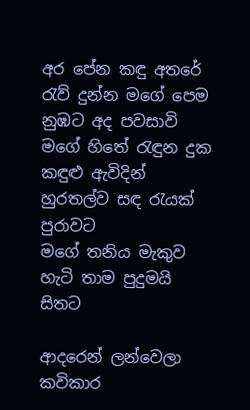අර පේන කඳු අතරේ රැව් දුන්න මගේ පෙම
නුඹට අද පවසාවි මගේ හිතේ රැඳුන දුක
කඳුළු ඇවිදින් හුරතල්ව සඳ රැයක් පුරාවට
මගේ තනිය මැකුව හැටි තාම පුදුමයි සිතට

ආදරෙන් ලන්වෙලා කවිකාර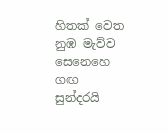හිතක් වෙත
නුඹ මැව්ව සෙනෙහෙ ගඟ සුන්දරයි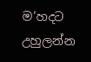ම‘හදට
උහුලන්න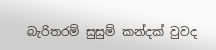බැරිතරම් සුසුම් කන්දක් වුවද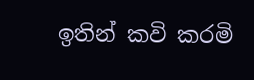ඉතින් කවි කරමි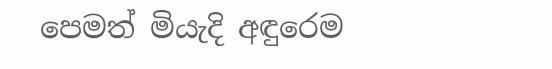පෙමත් මියැදි අඳුරෙම